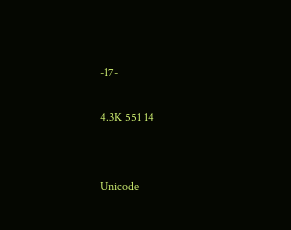-17-

4.3K 551 14


Unicode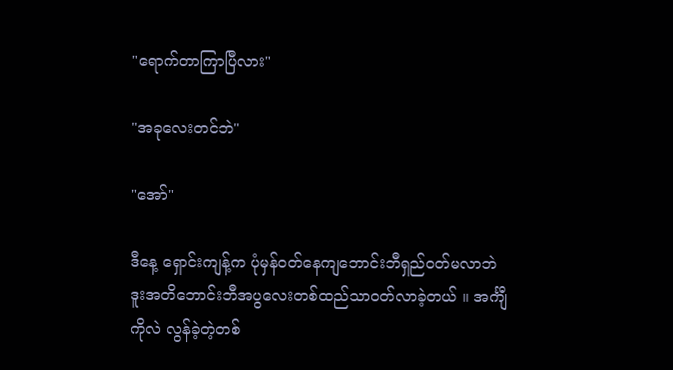"ရောက်တာကြာပြီလား"

"အခုလေးတင်ဘဲ"

"အော်"

ဒီနေ့ ရှောင်းကျန့်က ပုံမှန်ဝတ်နေကျဘောင်းဘီရှည်ဝတ်မလာဘဲ ဒူးအတိဘောင်းဘီအပွလေးတစ်ထည်သာဝတ်လာခဲ့တယ် ။ အင်္ကျီကိုလဲ လွန်ခဲ့တဲ့တစ်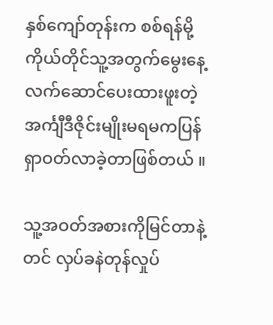နှစ်ကျော်တုန်းက စစ်ရန်မို့ကိုယ်တိုင်သူ့အတွက်မွေးနေ့လက်ဆောင်ပေးထားဖူးတဲ့အင်္ကျီဒီဇိုင်းမျိုးမရမကပြန်ရှာဝတ်လာခဲ့တာဖြစ်တယ် ။

သူ့အဝတ်အစားကိုမြင်တာနဲ့တင် လှပ်ခနဲတုန်လှုပ်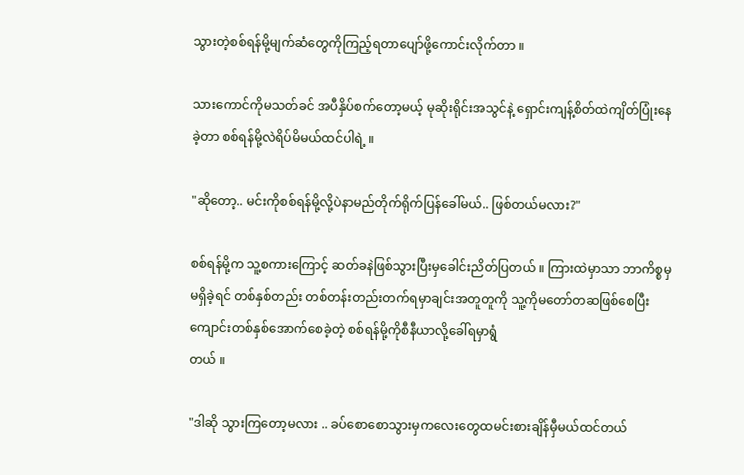သွားတဲ့စစ်ရန်မို့မျက်ဆံတွေကိုကြည့်ရတာပျော်ဖို့ကောင်းလိုက်တာ ။

သားကောင်ကိုမသတ်ခင် အပီနှိပ်စက်တော့မယ့် မုဆိုးရိုင်းအသွင်နဲ့ ရှောင်းကျန့်စိတ်ထဲကျိတ်ပြုံးနေခဲ့တာ စစ်ရန်မို့လဲရိပ်မိမယ်ထင်ပါရဲ့ ။

"ဆိုတော့.. မင်းကိုစစ်ရန်မို့လို့ပဲနာမည်တိုက်ရိုက်ပြန်ခေါ်မယ်.. ဖြစ်တယ်မလား?"

စစ်ရန်မို့က သူ့စကားကြောင့် ဆတ်ခနဲဖြစ်သွားပြီးမှခေါင်းညိတ်ပြတယ် ။ ကြားထဲမှာသာ ဘာကိစ္စမှမရှိခဲ့ရင် တစ်နှစ်တည်း တစ်တန်းတည်းတက်ရမှာချင်းအတူတူကို သူ့ကိုမတော်တဆဖြစ်စေပြီးကျောင်းတစ်နှစ်အောက်စေခဲ့တဲ့ စစ်ရန်မို့ကိုစီနီယာလို့ခေါ်ရမှာရွံ
တယ် ။

"ဒါဆို သွားကြတော့မလား .. ခပ်စောစောသွားမှကလေးတွေထမင်းစားချိန်မှီမယ်ထင်တယ်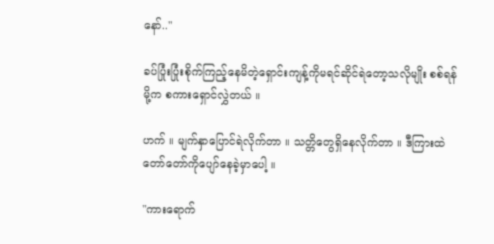နော်.."

ခပ်ပြုံးပြုံးစိုက်ကြည့်နေမိတဲ့ရှောင်းကျန့်ကိုမရင်ဆိုင်ရဲတော့သလိုမျိုး စစ်ရန်မို့က စကားရှောင်လွှဲတယ် ။

ဟက် ။ မျက်နှာပြောင်ရဲလိုက်တာ ။ သတ္တိတွေရှိနေလိုက်တာ ။ ဒီကြားထဲတော်တော်ကိုပျော်နေခဲ့မှာပေါ့ ။

"ကားရောက်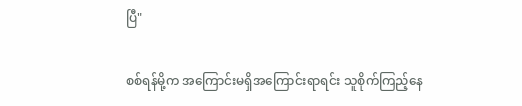ပြီ"

စစ်ရန်မို့က အကြောင်းမရှိအကြောင်းရာရင်း သူစိုက်ကြည့်နေ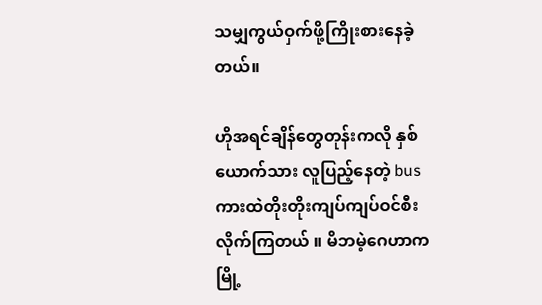သမျှကွယ်ဝှက်ဖို့ကြိုးစားနေခဲ့တယ်။

ဟိုအရင်ချိန်တွေတုန်းကလို နှစ်ယောက်သား လူပြည့်နေတဲ့ bus ကားထဲတိုးတိုးကျပ်ကျပ်ဝင်စီးလိုက်ကြတယ် ။ မိဘမဲ့ဂေဟာက မြို့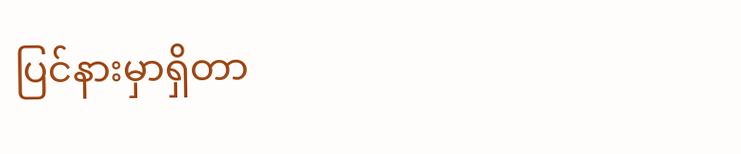ပြင်နားမှာရှိတာ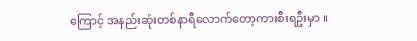ကြောင့် အနည်းဆုံးတစ်နာရီလောက်တော့ကားစီးရဦးမှာ ။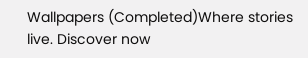Wallpapers (Completed)Where stories live. Discover now